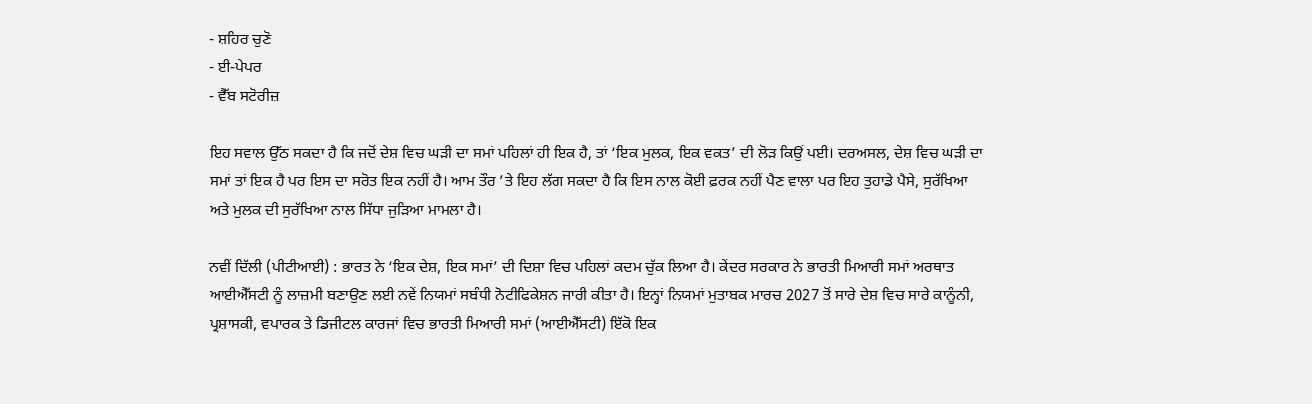- ਸ਼ਹਿਰ ਚੁਣੋ
- ਈ-ਪੇਪਰ
- ਵੈੱਬ ਸਟੋਰੀਜ਼

ਇਹ ਸਵਾਲ ਉੱਠ ਸਕਦਾ ਹੈ ਕਿ ਜਦੋਂ ਦੇਸ਼ ਵਿਚ ਘੜੀ ਦਾ ਸਮਾਂ ਪਹਿਲਾਂ ਹੀ ਇਕ ਹੈ, ਤਾਂ ‘ਇਕ ਮੁਲਕ, ਇਕ ਵਕਤ’ ਦੀ ਲੋੜ ਕਿਉਂ ਪਈ। ਦਰਅਸਲ, ਦੇਸ਼ ਵਿਚ ਘੜੀ ਦਾ ਸਮਾਂ ਤਾਂ ਇਕ ਹੈ ਪਰ ਇਸ ਦਾ ਸਰੋਤ ਇਕ ਨਹੀਂ ਹੈ। ਆਮ ਤੌਰ ’ਤੇ ਇਹ ਲੱਗ ਸਕਦਾ ਹੈ ਕਿ ਇਸ ਨਾਲ ਕੋਈ ਫ਼ਰਕ ਨਹੀਂ ਪੈਣ ਵਾਲਾ ਪਰ ਇਹ ਤੁਹਾਡੇ ਪੈਸੇ, ਸੁਰੱਖਿਆ ਅਤੇ ਮੁਲਕ ਦੀ ਸੁਰੱਖਿਆ ਨਾਲ ਸਿੱਧਾ ਜੁੜਿਆ ਮਾਮਲਾ ਹੈ।

ਨਵੀਂ ਦਿੱਲੀ (ਪੀਟੀਆਈ) : ਭਾਰਤ ਨੇ ‘ਇਕ ਦੇਸ਼, ਇਕ ਸਮਾਂ’ ਦੀ ਦਿਸ਼ਾ ਵਿਚ ਪਹਿਲਾਂ ਕਦਮ ਚੁੱਕ ਲਿਆ ਹੈ। ਕੇਂਦਰ ਸਰਕਾਰ ਨੇ ਭਾਰਤੀ ਮਿਆਰੀ ਸਮਾਂ ਅਰਥਾਤ ਆਈਐੱਸਟੀ ਨੂੰ ਲਾਜ਼ਮੀ ਬਣਾਉਣ ਲਈ ਨਵੇਂ ਨਿਯਮਾਂ ਸਬੰਧੀ ਨੋਟੀਫਿਕੇਸ਼ਨ ਜਾਰੀ ਕੀਤਾ ਹੈ। ਇਨ੍ਹਾਂ ਨਿਯਮਾਂ ਮੁਤਾਬਕ ਮਾਰਚ 2027 ਤੋਂ ਸਾਰੇ ਦੇਸ਼ ਵਿਚ ਸਾਰੇ ਕਾਨੂੰਨੀ, ਪ੍ਰਸ਼ਾਸਕੀ, ਵਪਾਰਕ ਤੇ ਡਿਜੀਟਲ ਕਾਰਜਾਂ ਵਿਚ ਭਾਰਤੀ ਮਿਆਰੀ ਸਮਾਂ (ਆਈਐੱਸਟੀ) ਇੱਕੋ ਇਕ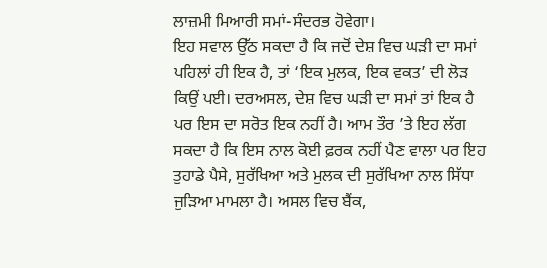ਲਾਜ਼ਮੀ ਮਿਆਰੀ ਸਮਾਂ-ਸੰਦਰਭ ਹੋਵੇਗਾ।
ਇਹ ਸਵਾਲ ਉੱਠ ਸਕਦਾ ਹੈ ਕਿ ਜਦੋਂ ਦੇਸ਼ ਵਿਚ ਘੜੀ ਦਾ ਸਮਾਂ ਪਹਿਲਾਂ ਹੀ ਇਕ ਹੈ, ਤਾਂ ‘ਇਕ ਮੁਲਕ, ਇਕ ਵਕਤ’ ਦੀ ਲੋੜ ਕਿਉਂ ਪਈ। ਦਰਅਸਲ, ਦੇਸ਼ ਵਿਚ ਘੜੀ ਦਾ ਸਮਾਂ ਤਾਂ ਇਕ ਹੈ ਪਰ ਇਸ ਦਾ ਸਰੋਤ ਇਕ ਨਹੀਂ ਹੈ। ਆਮ ਤੌਰ ’ਤੇ ਇਹ ਲੱਗ ਸਕਦਾ ਹੈ ਕਿ ਇਸ ਨਾਲ ਕੋਈ ਫ਼ਰਕ ਨਹੀਂ ਪੈਣ ਵਾਲਾ ਪਰ ਇਹ ਤੁਹਾਡੇ ਪੈਸੇ, ਸੁਰੱਖਿਆ ਅਤੇ ਮੁਲਕ ਦੀ ਸੁਰੱਖਿਆ ਨਾਲ ਸਿੱਧਾ ਜੁੜਿਆ ਮਾਮਲਾ ਹੈ। ਅਸਲ ਵਿਚ ਬੈਂਕ,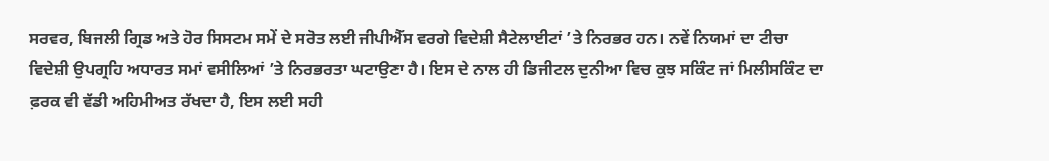ਸਰਵਰ, ਬਿਜਲੀ ਗ੍ਰਿਡ ਅਤੇ ਹੋਰ ਸਿਸਟਮ ਸਮੇਂ ਦੇ ਸਰੋਤ ਲਈ ਜੀਪੀਐੱਸ ਵਰਗੇ ਵਿਦੇਸ਼ੀ ਸੈਟੇਲਾਈਟਾਂ ’ਤੇ ਨਿਰਭਰ ਹਨ। ਨਵੇਂ ਨਿਯਮਾਂ ਦਾ ਟੀਚਾ ਵਿਦੇਸ਼ੀ ਉਪਗ੍ਰਹਿ ਅਧਾਰਤ ਸਮਾਂ ਵਸੀਲਿਆਂ ’ਤੇ ਨਿਰਭਰਤਾ ਘਟਾਉਣਾ ਹੈ। ਇਸ ਦੇ ਨਾਲ ਹੀ ਡਿਜੀਟਲ ਦੁਨੀਆ ਵਿਚ ਕੁਝ ਸਕਿੰਟ ਜਾਂ ਮਿਲੀਸਕਿੰਟ ਦਾ ਫ਼ਰਕ ਵੀ ਵੱਡੀ ਅਹਿਮੀਅਤ ਰੱਖਦਾ ਹੈ, ਇਸ ਲਈ ਸਹੀ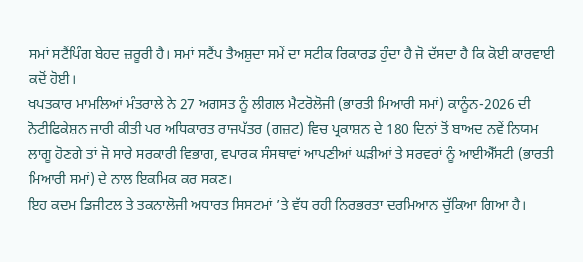ਸਮਾਂ ਸਟੈਂਪਿੰਗ ਬੇਹਦ ਜ਼ਰੂਰੀ ਹੈ। ਸਮਾਂ ਸਟੈਂਪ ਤੈਅਸ਼ੁਦਾ ਸਮੇਂ ਦਾ ਸਟੀਕ ਰਿਕਾਰਡ ਹੁੰਦਾ ਹੈ ਜੋ ਦੱਸਦਾ ਹੈ ਕਿ ਕੋਈ ਕਾਰਵਾਈ ਕਦੋਂ ਹੋਈ।
ਖਪਤਕਾਰ ਮਾਮਲਿਆਂ ਮੰਤਰਾਲੇ ਨੇ 27 ਅਗਸਤ ਨੂੰ ਲੀਗਲ ਮੈਟਰੋਲੋਜੀ (ਭਾਰਤੀ ਮਿਆਰੀ ਸਮਾਂ) ਕਾਨੂੰਨ-2026 ਦੀ ਨੋਟੀਫਿਕੇਸ਼ਨ ਜਾਰੀ ਕੀਤੀ ਪਰ ਅਧਿਕਾਰਤ ਰਾਜਪੱਤਰ (ਗਜ਼ਟ) ਵਿਚ ਪ੍ਰਕਾਸ਼ਨ ਦੇ 180 ਦਿਨਾਂ ਤੋਂ ਬਾਅਦ ਨਵੇਂ ਨਿਯਮ ਲਾਗੂ ਹੋਣਗੇ ਤਾਂ ਜੋ ਸਾਰੇ ਸਰਕਾਰੀ ਵਿਭਾਗ, ਵਪਾਰਕ ਸੰਸਥਾਵਾਂ ਆਪਣੀਆਂ ਘੜੀਆਂ ਤੇ ਸਰਵਰਾਂ ਨੂੰ ਆਈਐੱਸਟੀ (ਭਾਰਤੀ ਮਿਆਰੀ ਸਮਾਂ) ਦੇ ਨਾਲ ਇਕਮਿਕ ਕਰ ਸਕਣ।
ਇਹ ਕਦਮ ਡਿਜੀਟਲ ਤੇ ਤਕਨਾਲੋਜੀ ਅਧਾਰਤ ਸਿਸਟਮਾਂ ’ਤੇ ਵੱਧ ਰਹੀ ਨਿਰਭਰਤਾ ਦਰਮਿਆਨ ਚੁੱਕਿਆ ਗਿਆ ਹੈ।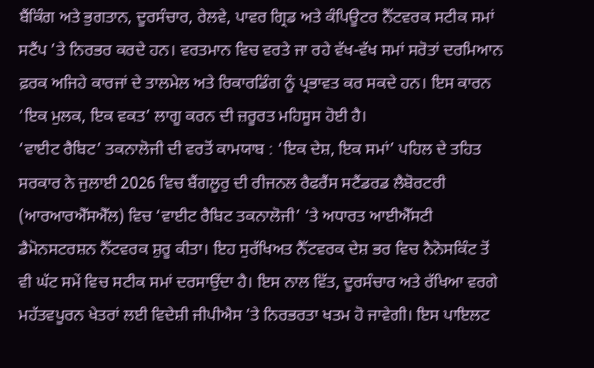ਬੈਂਕਿੰਗ ਅਤੇ ਭੁਗਤਾਨ, ਦੂਰਸੰਚਾਰ, ਰੇਲਵੇ, ਪਾਵਰ ਗ੍ਰਿਡ ਅਤੇ ਕੰਪਿਊਟਰ ਨੈੱਟਵਰਕ ਸਟੀਕ ਸਮਾਂ ਸਟੈਂਪ ’ਤੇ ਨਿਰਭਰ ਕਰਦੇ ਹਨ। ਵਰਤਮਾਨ ਵਿਚ ਵਰਤੇ ਜਾ ਰਹੇ ਵੱਖ-ਵੱਖ ਸਮਾਂ ਸਰੋਤਾਂ ਦਰਮਿਆਨ ਫ਼ਰਕ ਅਜਿਹੇ ਕਾਰਜਾਂ ਦੇ ਤਾਲਮੇਲ ਅਤੇ ਰਿਕਾਰਡਿੰਗ ਨੂੰ ਪ੍ਰਭਾਵਤ ਕਰ ਸਕਦੇ ਹਨ। ਇਸ ਕਾਰਨ ‘ਇਕ ਮੁਲਕ, ਇਕ ਵਕਤ’ ਲਾਗੂ ਕਰਨ ਦੀ ਜ਼ਰੂਰਤ ਮਹਿਸੂਸ ਹੋਈ ਹੈ।
‘ਵਾਈਟ ਰੈਬਿਟ’ ਤਕਨਾਲੋਜੀ ਦੀ ਵਰਤੋਂ ਕਾਮਯਾਬ : ‘ਇਕ ਦੇਸ਼, ਇਕ ਸਮਾਂ’ ਪਹਿਲ ਦੇ ਤਹਿਤ ਸਰਕਾਰ ਨੇ ਜੁਲਾਈ 2026 ਵਿਚ ਬੈਂਗਲੂਰੁ ਦੀ ਰੀਜਨਲ ਰੈਫਰੈਂਸ ਸਟੈਂਡਰਡ ਲੈਬੋਰਟਰੀ (ਆਰਆਰਐੱਸਐੱਲ) ਵਿਚ ‘ਵਾਈਟ ਰੈਬਿਟ ਤਕਨਾਲੋਜੀ’ ‘ਤੇ ਅਧਾਰਤ ਆਈਐੱਸਟੀ ਡੈਮੋਨਸਟਰਸ਼ਨ ਨੈੱਟਵਰਕ ਸ਼ੁਰੂ ਕੀਤਾ। ਇਹ ਸੁਰੱਖਿਅਤ ਨੈੱਟਵਰਕ ਦੇਸ਼ ਭਰ ਵਿਚ ਨੈਨੋਸਕਿੰਟ ਤੋਂ ਵੀ ਘੱਟ ਸਮੇਂ ਵਿਚ ਸਟੀਕ ਸਮਾਂ ਦਰਸਾਉਂਦਾ ਹੈ। ਇਸ ਨਾਲ ਵਿੱਤ, ਦੂਰਸੰਚਾਰ ਅਤੇ ਰੱਖਿਆ ਵਰਗੇ ਮਹੱਤਵਪੂਰਨ ਖੇਤਰਾਂ ਲਈ ਵਿਦੇਸ਼ੀ ਜੀਪੀਐਸ ’ਤੇ ਨਿਰਭਰਤਾ ਖਤਮ ਹੋ ਜਾਵੇਗੀ। ਇਸ ਪਾਇਲਟ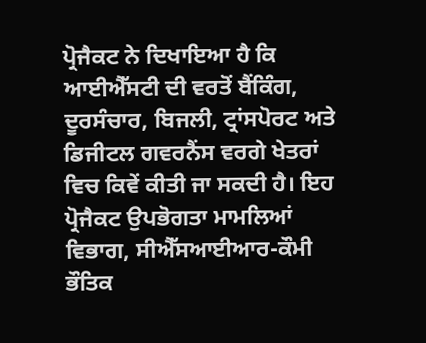ਪ੍ਰੋਜੈਕਟ ਨੇ ਦਿਖਾਇਆ ਹੈ ਕਿ ਆਈਐੱਸਟੀ ਦੀ ਵਰਤੋਂ ਬੈਂਕਿੰਗ, ਦੂਰਸੰਚਾਰ, ਬਿਜਲੀ, ਟ੍ਰਾਂਸਪੋਰਟ ਅਤੇ ਡਿਜੀਟਲ ਗਵਰਨੈਂਸ ਵਰਗੇ ਖੇਤਰਾਂ ਵਿਚ ਕਿਵੇਂ ਕੀਤੀ ਜਾ ਸਕਦੀ ਹੈ। ਇਹ ਪ੍ਰੋਜੈਕਟ ਉਪਭੋਗਤਾ ਮਾਮਲਿਆਂ ਵਿਭਾਗ, ਸੀਐੱਸਆਈਆਰ-ਕੌਮੀ ਭੌਤਿਕ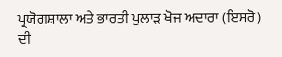ਪ੍ਰਯੋਗਸ਼ਾਲਾ ਅਤੇ ਭਾਰਤੀ ਪੁਲਾੜ ਖੋਜ ਅਦਾਰਾ (ਇਸਰੋ) ਦੀ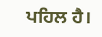ਪਹਿਲ ਹੈ।